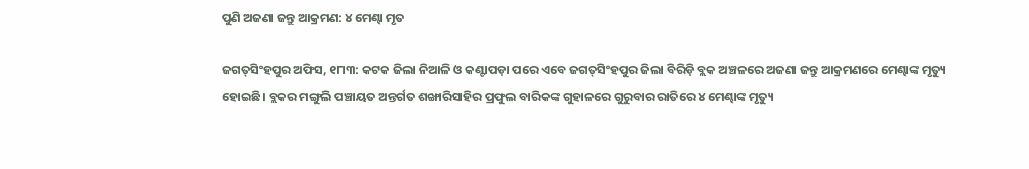ପୁଣି ଅଜଣା ଜନ୍ତୁ ଆକ୍ରମଣ: ୪ ମେଣ୍ଢା ମୃତ

ଜଗତ୍‌ସିଂହପୁର ଅଫିସ, ୧୮ା୩: କଟକ ଜିଲା ନିଆଳି ଓ କଣ୍ଟାପଡ଼ା ପରେ ଏବେ ଜଗତ୍‌ସିଂହପୁର ଜିଲା ବିରିଡ଼ି ବ୍ଲକ ଅଞ୍ଚଳରେ ଅଜଣା ଜନ୍ତୁ ଆକ୍ରମଣରେ ମେଣ୍ଢାଙ୍କ ମୃତ୍ୟୁ ହୋଇଛି। ବ୍ଲକର ମଙ୍ଗୁଲି ପଞ୍ଚାୟତ ଅନ୍ତର୍ଗତ ଶଙ୍ଖାରିସାହିର ପ୍ରଫୁଲ ବାରିକଙ୍କ ଗୁହାଳରେ ଗୁରୁବାର ରାତିରେ ୪ ମେଣ୍ଢାଙ୍କ ମୃତ୍ୟୁ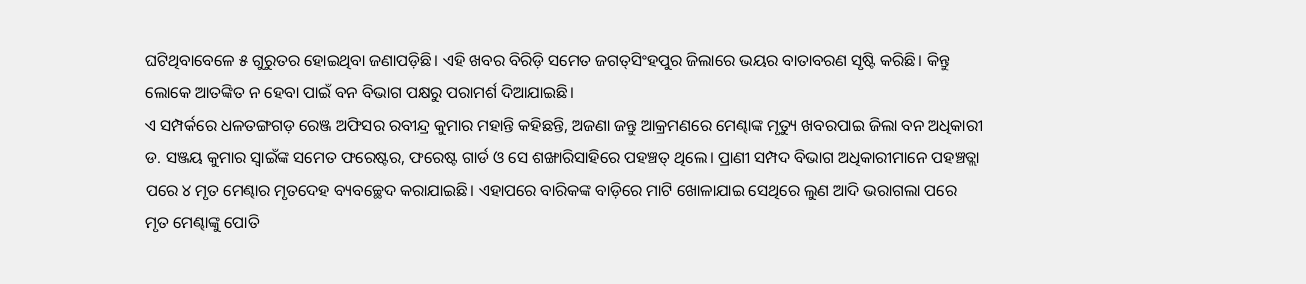ଘଟିଥିବାବେଳେ ୫ ଗୁରୁତର ହୋଇଥିବା ଜଣାପଡ଼ିଛି। ଏହି ଖବର ବିରିଡ଼ି ସମେତ ଜଗତ୍‌ସିଂହପୁର ଜିଲାରେ ଭୟର ବାତାବରଣ ସୃଷ୍ଟି କରିଛି। କିନ୍ତୁ ଲୋକେ ଆତଙ୍କିତ ନ ହେବା ପାଇଁ ବନ ବିଭାଗ ପକ୍ଷରୁ ପରାମର୍ଶ ଦିଆଯାଇଛି।
ଏ ସମ୍ପର୍କରେ ଧଳତଙ୍ଗଗଡ଼ ରେଞ୍ଜ ଅଫିସର ରବୀନ୍ଦ୍ର କୁମାର ମହାନ୍ତି କହିଛନ୍ତି, ଅଜଣା ଜନ୍ତୁ ଆକ୍ରମଣରେ ମେଣ୍ଢାଙ୍କ ମୃତ୍ୟୁ ଖବରପାଇ ଜିଲା ବନ ଅଧିକାରୀ ଡ. ସଞ୍ଜୟ କୁମାର ସ୍ବାଇଁଙ୍କ ସମେତ ଫରେଷ୍ଟର, ଫରେଷ୍ଟ ଗାର୍ଡ ଓ ସେ ଶଙ୍ଖାରିସାହିରେ ପହଞ୍ଚତ୍ ଥିଲେ। ପ୍ରାଣୀ ସମ୍ପଦ ବିଭାଗ ଅଧିକାରୀମାନେ ପହଞ୍ଚତ୍ଲା ପରେ ୪ ମୃତ ମେଣ୍ଢାର ମୃତଦେହ ବ୍ୟବଚ୍ଛେଦ କରାଯାଇଛି। ଏହାପରେ ବାରିକଙ୍କ ବାଡ଼ିରେ ମାଟି ଖୋଳାଯାଇ ସେଥିରେ ଲୁଣ ଆଦି ଭରାଗଲା ପରେ ମୃତ ମେଣ୍ଢାଙ୍କୁ ପୋତି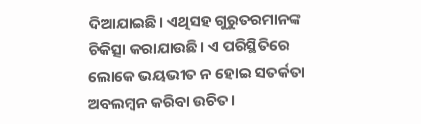ଦିଆଯାଇଛି। ଏଥିସହ ଗୁରୁତରମାନଙ୍କ ଚିକିତ୍ସା କରାଯାଉଛି। ଏ ପରିସ୍ଥିତିରେ ଲୋକେ ଭୟଭୀତ ନ ହୋଇ ସତର୍କତା ଅବଲମ୍ବନ କରିବା ଉଚିତ।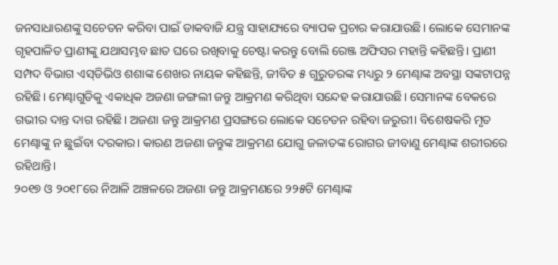ଜନସାଧାରଣଙ୍କୁ ସଚେତନ କରିବା ପାଇଁ ଡାକବାଜି ଯନ୍ତ୍ର ସାହାଯ୍ୟରେ ବ୍ୟାପକ ପ୍ରଚାର କରାଯାଉଛି। ଲୋକେ ସେମାନଙ୍କ ଗୃହପାଳିତ ପ୍ରାଣୀଙ୍କୁ ଯଥାସମ୍ଭବ ଛାତ ଘରେ ରଖିବାକୁ ଚେଷ୍ଟା କରନ୍ତୁ ବୋଲି ରେଞ୍ଜ ଅଫିସର ମହାନ୍ତି କହିଛନ୍ତି। ପ୍ରାଣୀ ସମ୍ପଦ ବିଭାଗ ଏସ୍‌ଡିଭିଓ ଶଶାଙ୍କ ଶେଖର ନାୟକ କହିଛନ୍ତି, ଜୀବିତ ୫ ଗୁରୁତରଙ୍କ ମଧ୍ୟରୁ ୨ ମେଣ୍ଢାଙ୍କ ଅବସ୍ଥା ସଙ୍କଟାପନ୍ନ ରହିଛି। ମେଣ୍ଢାଗୁଡିକୁ ଏକାଧିକ ଅଜଣା ଜଙ୍ଗଲୀ ଜନ୍ତୁ ଆକ୍ରମଣ କରିଥିବା ସନ୍ଦେହ କରାଯାଉଛି। ସେମାନଙ୍କ ବେକରେ ଗଭୀର ଦାନ୍ତ ଦାଗ ରହିଛି। ଅଜଣା ଜନ୍ତୁ ଆକ୍ରମଣ ପ୍ରସଙ୍ଗରେ ଲୋକେ ସଚେତନ ରହିବା ଜରୁରୀ। ବିଶେଷକରି ମୃତ ମେଣ୍ଢାଙ୍କୁ ନ ଛୁଇଁବା ଦରକାର। କାରଣ ଅଜଣା ଜନ୍ତୁଙ୍କ ଆକ୍ରମଣ ଯୋଗୁ ଜଳାତଙ୍କ ରୋଗର ଜୀବାଣୁ ମେଣ୍ଢାଙ୍କ ଶରୀରରେ ରହିଥାନ୍ତି।
୨୦୧୭ ଓ ୨୦୧୮ରେ ନିଆଳି ଅଞ୍ଚଳରେ ଅଜଣା ଜନ୍ତୁ ଆକ୍ରମଣରେ ୨୨୫ଟି ମେଣ୍ଢାଙ୍କ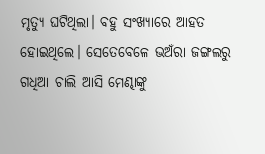ମୃତ୍ୟୁ ଘଟିଥିଲା। ବହୁ ସଂଖ୍ୟାରେ ଆହତ ହୋଇଥିଲେ। ସେତେବେଳେ ଭଅଁରା ଜଙ୍ଗଲରୁ ଗଧିଆ ଚାଲି ଆସି ମେଣ୍ଢାଙ୍କୁ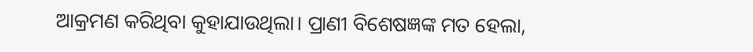ଆକ୍ରମଣ କରିଥିବା କୁହାଯାଉଥିଲା। ପ୍ରାଣୀ ବିଶେଷଜ୍ଞଙ୍କ ମତ ହେଲା,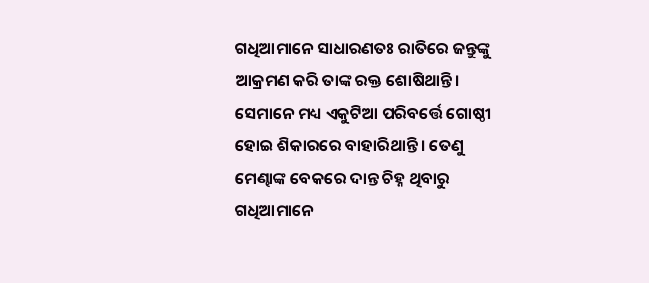ଗଧିଆମାନେ ସାଧାରଣତଃ ରାତିରେ ଜନ୍ତୁଙ୍କୁ ଆକ୍ରମଣ କରି ତାଙ୍କ ରକ୍ତ ଶୋଷିଥାନ୍ତି। ସେମାନେ ମଧ୍ୟ ଏକୁଟିଆ ପରିବର୍ତ୍ତେ ଗୋଷ୍ଠୀ ହୋଇ ଶିକାରରେ ବାହାରିଥାନ୍ତି । ତେଣୁ ମେଣ୍ଢାଙ୍କ ବେକରେ ଦାନ୍ତ ଚିହ୍ନ ଥିବାରୁ ଗଧିଆମାନେ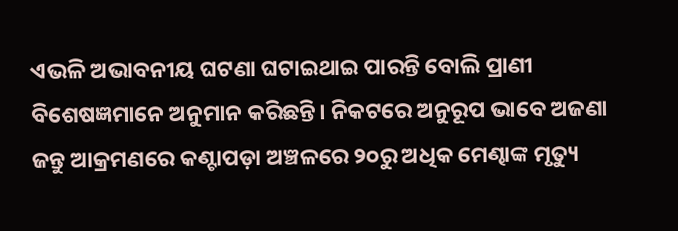ଏଭଳି ଅଭାବନୀୟ ଘଟଣା ଘଟାଇଥାଇ ପାରନ୍ତି ବୋଲି ପ୍ରାଣୀ ବିଶେଷଜ୍ଞମାନେ ଅନୁମାନ କରିଛନ୍ତି। ନିକଟରେ ଅନୁରୂପ ଭାବେ ଅଜଣା ଜନ୍ତୁ ଆକ୍ରମଣରେ କଣ୍ଟାପଡ଼ା ଅଞ୍ଚଳରେ ୨୦ରୁ ଅଧିକ ମେଣ୍ଢାଙ୍କ ମୃତ୍ୟୁ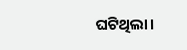ଘଟିଥିଲା।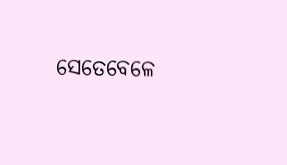ସେତେବେଳେ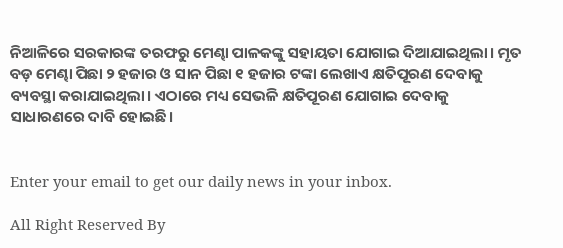ନିଆଳିରେ ସରକାରଙ୍କ ତରଫରୁ ମେଣ୍ଢା ପାଳକଙ୍କୁ ସହାୟତା ଯୋଗାଇ ଦିଆଯାଇଥିଲା। ମୃତ ବଡ଼ ମେଣ୍ଢା ପିଛା ୨ ହଜାର ଓ ସାନ ପିଛା ୧ ହଜାର ଟଙ୍କା ଲେଖାଏ କ୍ଷତିପୂରଣ ଦେବାକୁ ବ୍ୟବସ୍ଥା କରାଯାଇଥିଲା। ଏଠାରେ ମଧ୍ୟ ସେଭଳି କ୍ଷତିପୂରଣ ଯୋଗାଇ ଦେବାକୁ ସାଧାରଣରେ ଦାବି ହୋଇଛି।


Enter your email to get our daily news in your inbox.

All Right Reserved By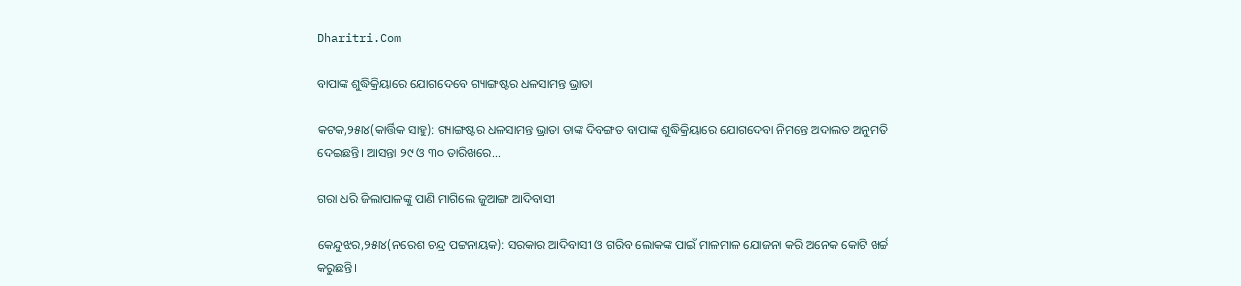Dharitri.Com

ବାପାଙ୍କ ଶୁଦ୍ଧିକ୍ରିୟାରେ ଯୋଗଦେବେ ଗ୍ୟାଙ୍ଗଷ୍ଟର ଧଳସାମନ୍ତ ଭ୍ରାତା

କଟକ,୨୫ା୪(କାର୍ତ୍ତିକ ସାହୁ): ଗ୍ୟାଙ୍ଗଷ୍ଟର ଧଳସାମନ୍ତ ଭ୍ରାତା ତାଙ୍କ ଦିବଙ୍ଗତ ବାପାଙ୍କ ଶୁଦ୍ଧିକ୍ରିୟାରେ ଯୋଗଦେବା ନିମନ୍ତେ ଅଦାଲତ ଅନୁମତି ଦେଇଛନ୍ତି। ଆସନ୍ତା ୨୯ ଓ ୩୦ ତାରିଖରେ...

ଗରା ଧରି ଜିଲାପାଳଙ୍କୁ ପାଣି ମାଗିଲେ ଜୁଆଙ୍ଗ ଆଦିବାସୀ

କେନ୍ଦୁଝର,୨୫ା୪(ନରେଶ ଚନ୍ଦ୍ର ପଟ୍ଟନାୟକ): ସରକାର ଆଦିବାସୀ ଓ ଗରିବ ଲୋକଙ୍କ ପାଇଁ ମାଳମାଳ ଯୋଜନା କରି ଅନେକ କୋଟି ଖର୍ଚ୍ଚ କରୁଛନ୍ତି।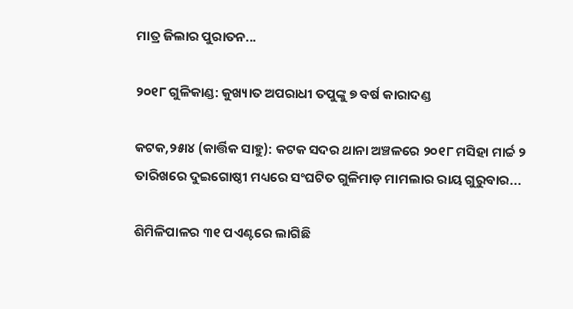ମାତ୍ର ଜିଲାର ପୁରାତନ...

୨୦୧୮ ଗୁଳିକାଣ୍ଡ: କୁଖ୍ୟାତ ଅପରାଧୀ ତପୁଙ୍କୁ ୭ ବର୍ଷ କାରାଦଣ୍ଡ

କଟକ,୨୫ା୪ (କାର୍ତ୍ତିକ ସାହୁ): କଟକ ସଦର ଥାନା ଅଞ୍ଚଳରେ ୨୦୧୮ ମସିହା ମାର୍ଚ୍ଚ ୨ ତାରିଖରେ ଦୁଇଗୋଷ୍ଠୀ ମଧ୍ୟରେ ସଂଘଟିତ ଗୁଳିମାଡ଼ ମାମଲାର ରାୟ ଗୁରୁବାର...

ଶିମିଳିପାଳର ୩୧ ପଏଣ୍ଟରେ ଲାଗିଛି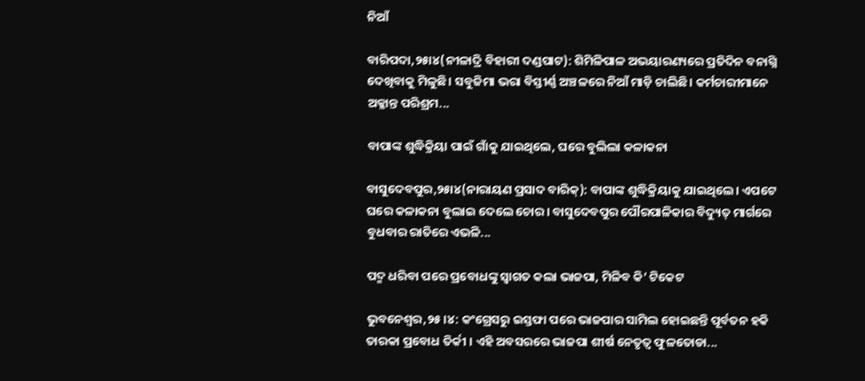ନିଆଁ

ବାରିପଦା,୨୫ା୪(ନୀଳାଦ୍ରି ବିହାରୀ ଦଣ୍ଡପାଟ): ଶିମିଳିପାଳ ଅଭୟାରଣ୍ୟରେ ପ୍ରତିଦିନ ବନାଗ୍ନି ଦେଖିବାକୁ ମିଳୁଛି। ସବୁଜିମା ଭରା ବିସ୍ତୀର୍ଣ୍ଣ ଅଞ୍ଚଳରେ ନିଆଁ ମାଡ଼ି ଚାଲିଛି। କର୍ମଚାରୀମାନେ ଅକ୍ଳାନ୍ତ ପରିଶ୍ରମ...

ବାପାଙ୍କ ଶୁଦ୍ଧିକ୍ରିୟା ପାଇଁ ଗାଁକୁ ଯାଇଥିଲେ, ଘରେ ବୁଲିଲା କଳାକନା

ବାସୁଦେବପୁର,୨୫ା୪(ନାରାୟଣ ପ୍ରସାଦ ବାରିକ୍‌): ବାପାଙ୍କ ଶୁଦ୍ଧିକ୍ରିୟାକୁ ଯାଇଥିଲେ। ଏପଟେ ଘରେ କଳାକନା ବୁଲାଇ ଦେଲେ ଚୋର। ବାସୁଦେବପୁର ପୌରପାଳିକାର ବିଦ୍ୟୁତ୍‌ ମାର୍ଗରେ ବୁଧବାର ରାତିରେ ଏଭଳି...

ପଦ୍ମ ଧରିବା ପରେ ପ୍ରବୋଧଙ୍କୁ ସ୍ବାଗତ କଲା ଭାଜପା, ମିଳିବ କି’ ଟିକେଟ

ଭୁବନେଶ୍ୱର,୨୫।୪: କଂଗ୍ରେସରୁ ଇସ୍ତଫା ପରେ ଭାଜପାର ସାମିଲ ହୋଇଛନ୍ତି ପୂର୍ବତନ ହକି ତାରକା ପ୍ରବୋଧ ତିର୍କୀ । ଏହି ଅବସରରେ ଭାଜପା ଶୀର୍ଷ ନେତୃତ୍ୱ ଫୁଳତୋଡା...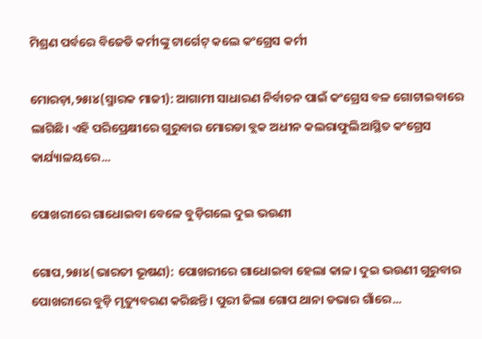ମିଶ୍ରଣ ପର୍ବରେ ବିଜେଡି କର୍ମୀଙ୍କୁ ଟାର୍ଗେଟ୍‌ କଲେ କଂଗ୍ରେସ କର୍ମୀ

ମୋରଡ଼ା,୨୫ା୪(ସ୍ମାରକ ମାଜୀ): ଆଗାମୀ ସାଧାରଣ ନିର୍ବାଚନ ପାଇଁ କଂଗ୍ରେସ ବଳ ଗୋଟାଇବାରେ ଲାଗିଛି। ଏହି ପରିପ୍ରେକ୍ଷୀରେ ଗୁରୁବାର ମୋରଡା ବ୍ଲକ ଅଧୀନ କଲରାଫୁଲିଆସ୍ଥିତ କଂଗ୍ରେସ କାର୍ଯ୍ୟାଳୟରେ...

ପୋଖରୀରେ ଗାଧୋଇବା ବେଳେ ବୁଡ଼ିଗଲେ ଦୁଇ ଭଉଣୀ

ଗୋପ,୨୫ା୪(ଭାରତୀ ଭୂଷଣ): ପୋଖରୀରେ ଗାଧୋଇବା ହେଲା କାଳ। ଦୁଇ ଭଉଣୀ ଗୁରୁବାର ପୋଖରୀରେ ବୁଡ଼ି ମୃତ୍ୟୁବରଣ କରିଛନ୍ତି। ପୁରୀ ଜିଲା ଗୋପ ଥାନା ଡଭାର ଗାଁରେ...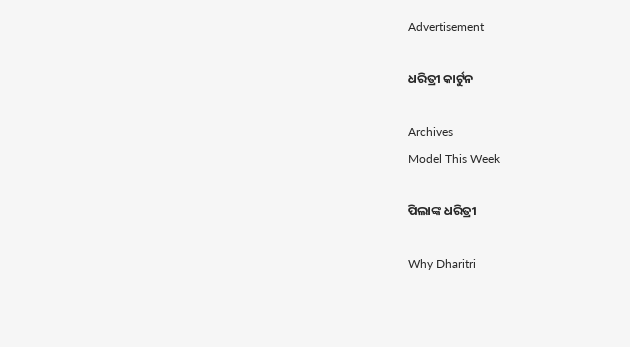Advertisement

ଧରିତ୍ରୀ କାର୍ଟୁନ

Archives
Model This Week

ପିଲାଙ୍କ ଧରିତ୍ରୀ

Why Dharitri